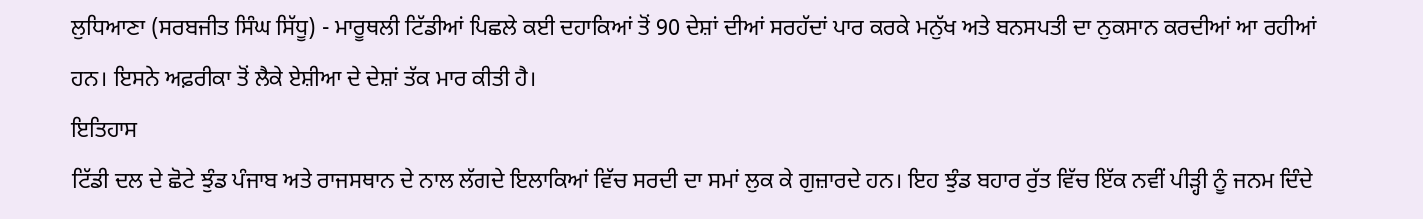ਲੁਧਿਆਣਾ (ਸਰਬਜੀਤ ਸਿੰਘ ਸਿੱਧੂ) - ਮਾਰੂਥਲੀ ਟਿੱਡੀਆਂ ਪਿਛਲੇ ਕਈ ਦਹਾਕਿਆਂ ਤੋਂ 90 ਦੇਸ਼ਾਂ ਦੀਆਂ ਸਰਹੱਦਾਂ ਪਾਰ ਕਰਕੇ ਮਨੁੱਖ ਅਤੇ ਬਨਸਪਤੀ ਦਾ ਨੁਕਸਾਨ ਕਰਦੀਆਂ ਆ ਰਹੀਆਂ ਹਨ। ਇਸਨੇ ਅਫ਼ਰੀਕਾ ਤੋਂ ਲੈਕੇ ਏਸ਼ੀਆ ਦੇ ਦੇਸ਼ਾਂ ਤੱਕ ਮਾਰ ਕੀਤੀ ਹੈ।
ਇਤਿਹਾਸ
ਟਿੱਡੀ ਦਲ ਦੇ ਛੋਟੇ ਝੁੰਡ ਪੰਜਾਬ ਅਤੇ ਰਾਜਸਥਾਨ ਦੇ ਨਾਲ ਲੱਗਦੇ ਇਲਾਕਿਆਂ ਵਿੱਚ ਸਰਦੀ ਦਾ ਸਮਾਂ ਲੁਕ ਕੇ ਗੁਜ਼ਾਰਦੇ ਹਨ। ਇਹ ਝੁੰਡ ਬਹਾਰ ਰੁੱਤ ਵਿੱਚ ਇੱਕ ਨਵੀਂ ਪੀੜ੍ਹੀ ਨੂੰ ਜਨਮ ਦਿੰਦੇ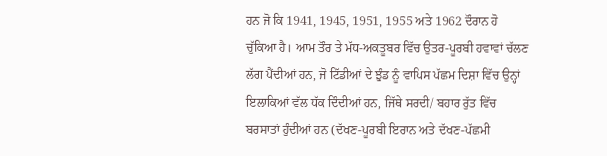ਹਨ ਜੋ ਕਿ 1941, 1945, 1951, 1955 ਅਤੇ 1962 ਦੌਰਾਨ ਹੋ ਚੁੱਕਿਆ ਹੈ। ਆਮ ਤੌਰ ਤੇ ਮੱਧ-ਅਕਤੂਬਰ ਵਿੱਚ ਉਤਰ-ਪੂਰਬੀ ਹਵਾਵਾਂ ਚੱਲਣ ਲੱਗ ਪੈਂਦੀਆਂ ਹਨ, ਜੋ ਟਿੱਡੀਆਂ ਦੇ ਝੁੰਡ ਨੂੰ ਵਾਪਿਸ ਪੱਛਮ ਦਿਸ਼ਾ ਵਿੱਚ ਉਨ੍ਹਾਂ ਇਲਾਕਿਆਂ ਵੱਲ ਧੱਕ ਦਿੰਦੀਆਂ ਹਨ, ਜਿੱਥੇ ਸਰਦੀ/ ਬਹਾਰ ਰੁੱਤ ਵਿੱਚ ਬਰਸਾਤਾਂ ਹੁੰਦੀਆਂ ਹਨ (ਦੱਖਣ-ਪੂਰਬੀ ਇਰਾਨ ਅਤੇ ਦੱਖਣ-ਪੱਛਮੀ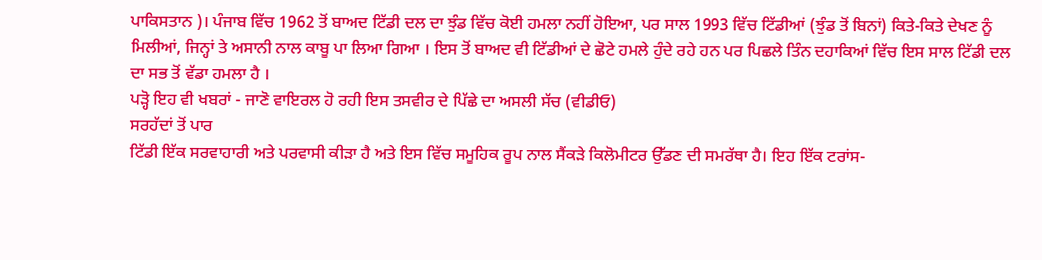ਪਾਕਿਸਤਾਨ )। ਪੰਜਾਬ ਵਿੱਚ 1962 ਤੋਂ ਬਾਅਦ ਟਿੱਡੀ ਦਲ ਦਾ ਝੁੰਡ ਵਿੱਚ ਕੋਈ ਹਮਲਾ ਨਹੀਂ ਹੋਇਆ, ਪਰ ਸਾਲ 1993 ਵਿੱਚ ਟਿੱਡੀਆਂ (ਝੁੰਡ ਤੋਂ ਬਿਨਾਂ) ਕਿਤੇ-ਕਿਤੇ ਦੇਖਣ ਨੂੰ ਮਿਲੀਆਂ, ਜਿਨ੍ਹਾਂ ਤੇ ਅਸਾਨੀ ਨਾਲ ਕਾਬੂ ਪਾ ਲਿਆ ਗਿਆ । ਇਸ ਤੋਂ ਬਾਅਦ ਵੀ ਟਿੱਡੀਆਂ ਦੇ ਛੋਟੇ ਹਮਲੇ ਹੁੰਦੇ ਰਹੇ ਹਨ ਪਰ ਪਿਛਲੇ ਤਿੰਨ ਦਹਾਕਿਆਂ ਵਿੱਚ ਇਸ ਸਾਲ ਟਿੱਡੀ ਦਲ ਦਾ ਸਭ ਤੋਂ ਵੱਡਾ ਹਮਲਾ ਹੈ ।
ਪੜ੍ਹੋ ਇਹ ਵੀ ਖਬਰਾਂ - ਜਾਣੋ ਵਾਇਰਲ ਹੋ ਰਹੀ ਇਸ ਤਸਵੀਰ ਦੇ ਪਿੱਛੇ ਦਾ ਅਸਲੀ ਸੱਚ (ਵੀਡੀਓ)
ਸਰਹੱਦਾਂ ਤੋਂ ਪਾਰ
ਟਿੱਡੀ ਇੱਕ ਸਰਵਾਹਾਰੀ ਅਤੇ ਪਰਵਾਸੀ ਕੀੜਾ ਹੈ ਅਤੇ ਇਸ ਵਿੱਚ ਸਮੂਹਿਕ ਰੂਪ ਨਾਲ ਸੈਂਕੜੇ ਕਿਲੋਮੀਟਰ ਉੱਡਣ ਦੀ ਸਮਰੱਥਾ ਹੈ। ਇਹ ਇੱਕ ਟਰਾਂਸ-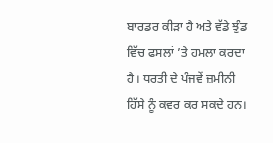ਬਾਰਡਰ ਕੀੜਾ ਹੈ ਅਤੇ ਵੱਡੇ ਝੁੰਡ ਵਿੱਚ ਫਸਲਾਂ ’ਤੇ ਹਮਲਾ ਕਰਦਾ ਹੈ। ਧਰਤੀ ਦੇ ਪੰਜਵੇਂ ਜ਼ਮੀਨੀ ਹਿੱਸੇ ਨੂੰ ਕਵਰ ਕਰ ਸਕਦੇ ਹਨ।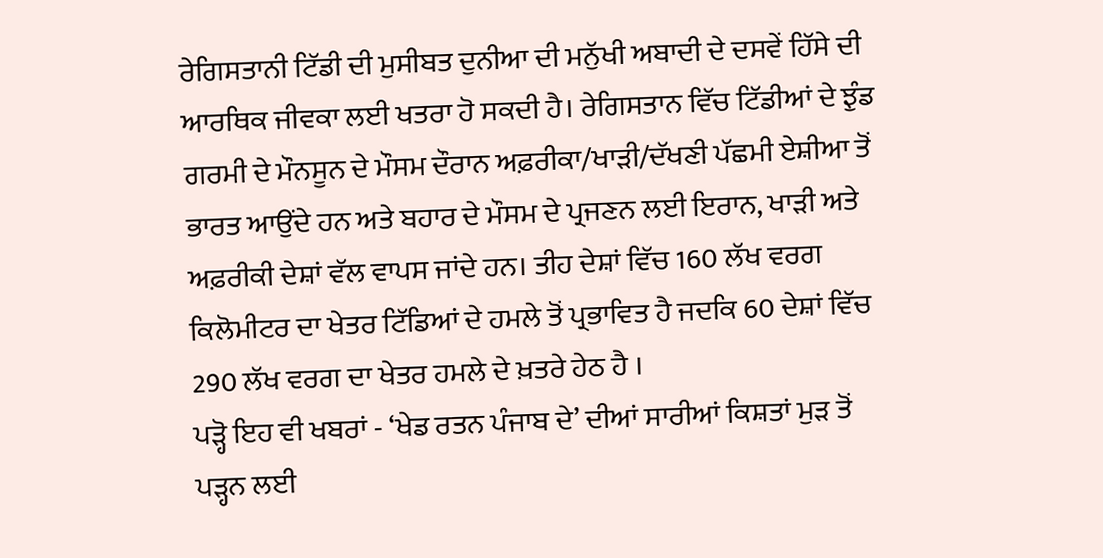ਰੇਗਿਸਤਾਨੀ ਟਿੱਡੀ ਦੀ ਮੁਸੀਬਤ ਦੁਨੀਆ ਦੀ ਮਨੁੱਖੀ ਅਬਾਦੀ ਦੇ ਦਸਵੇਂ ਹਿੱਸੇ ਦੀ ਆਰਥਿਕ ਜੀਵਕਾ ਲਈ ਖਤਰਾ ਹੋ ਸਕਦੀ ਹੈ। ਰੇਗਿਸਤਾਨ ਵਿੱਚ ਟਿੱਡੀਆਂ ਦੇ ਝੁੰਡ ਗਰਮੀ ਦੇ ਮੌਨਸੂਨ ਦੇ ਮੌਸਮ ਦੌਰਾਨ ਅਫ਼ਰੀਕਾ/ਖਾੜੀ/ਦੱਖਣੀ ਪੱਛਮੀ ਏਸ਼ੀਆ ਤੋਂ ਭਾਰਤ ਆਉਂਦੇ ਹਨ ਅਤੇ ਬਹਾਰ ਦੇ ਮੌਸਮ ਦੇ ਪ੍ਰਜਣਨ ਲਈ ਇਰਾਨ, ਖਾੜੀ ਅਤੇ ਅਫ਼ਰੀਕੀ ਦੇਸ਼ਾਂ ਵੱਲ ਵਾਪਸ ਜਾਂਦੇ ਹਨ। ਤੀਹ ਦੇਸ਼ਾਂ ਵਿੱਚ 160 ਲੱਖ ਵਰਗ ਕਿਲੋਮੀਟਰ ਦਾ ਖੇਤਰ ਟਿੱਡਿਆਂ ਦੇ ਹਮਲੇ ਤੋਂ ਪ੍ਰਭਾਵਿਤ ਹੈ ਜਦਕਿ 60 ਦੇਸ਼ਾਂ ਵਿੱਚ 290 ਲੱਖ ਵਰਗ ਦਾ ਖੇਤਰ ਹਮਲੇ ਦੇ ਖ਼ਤਰੇ ਹੇਠ ਹੈ ।
ਪੜ੍ਹੋ ਇਹ ਵੀ ਖਬਰਾਂ - ‘ਖੇਡ ਰਤਨ ਪੰਜਾਬ ਦੇ’ ਦੀਆਂ ਸਾਰੀਆਂ ਕਿਸ਼ਤਾਂ ਮੁੜ ਤੋਂ ਪੜ੍ਹਨ ਲਈ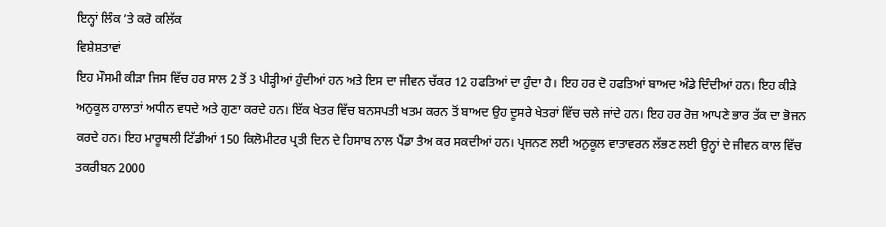ਇਨ੍ਹਾਂ ਲਿੰਕ ’ਤੇ ਕਰੋ ਕਲਿੱਕ
ਵਿਸ਼ੇਸ਼ਤਾਵਾਂ
ਇਹ ਮੌਸਮੀ ਕੀੜਾ ਜਿਸ ਵਿੱਚ ਹਰ ਸਾਲ 2 ਤੋਂ 3 ਪੀੜ੍ਹੀਆਂ ਹੁੰਦੀਆਂ ਹਨ ਅਤੇ ਇਸ ਦਾ ਜੀਵਨ ਚੱਕਰ 12 ਹਫਤਿਆਂ ਦਾ ਹੁੰਦਾ ਹੈ। ਇਹ ਹਰ ਦੋ ਹਫਤਿਆਂ ਬਾਅਦ ਅੰਡੇ ਦਿੰਦੀਆਂ ਹਨ। ਇਹ ਕੀੜੇ ਅਨੁਕੂਲ ਹਾਲਾਤਾਂ ਅਧੀਨ ਵਧਦੇ ਅਤੇ ਗੁਣਾ ਕਰਦੇ ਹਨ। ਇੱਕ ਖੇਤਰ ਵਿੱਚ ਬਨਸਪਤੀ ਖਤਮ ਕਰਨ ਤੋਂ ਬਾਅਦ ਉਹ ਦੂਸਰੇ ਖੇਤਰਾਂ ਵਿੱਚ ਚਲੇ ਜਾਂਦੇ ਹਨ। ਇਹ ਹਰ ਰੋਜ਼ ਆਪਣੇ ਭਾਰ ਤੱਕ ਦਾ ਭੋਜਨ ਕਰਦੇ ਹਨ। ਇਹ ਮਾਰੂਥਲੀ ਟਿੱਡੀਆਂ 150 ਕਿਲੋਮੀਟਰ ਪ੍ਰਤੀ ਦਿਨ ਦੇ ਹਿਸਾਬ ਨਾਲ ਪੈਂਡਾ ਤੈਅ ਕਰ ਸਕਦੀਆਂ ਹਨ। ਪ੍ਰਜਨਣ ਲਈ ਅਨੁਕੂਲ ਵਾਤਾਵਰਨ ਲੱਭਣ ਲਈ ਉਨ੍ਹਾਂ ਦੇ ਜੀਵਨ ਕਾਲ ਵਿੱਚ ਤਕਰੀਬਨ 2000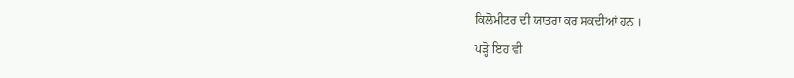ਕਿਲੋਮੀਟਰ ਦੀ ਯਾਤਰਾ ਕਰ ਸਕਦੀਆਂ ਹਨ ।
ਪੜ੍ਹੋ ਇਹ ਵੀ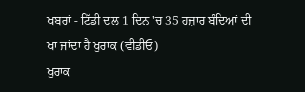ਖਬਰਾਂ - ਟਿੱਡੀ ਦਲ 1 ਦਿਨ 'ਚ 35 ਹਜ਼ਾਰ ਬੰਦਿਆਂ ਦੀ ਖਾ ਜਾਂਦਾ ਹੈ ਖੁਰਾਕ (ਵੀਡੀਓ)
ਖੁਰਾਕ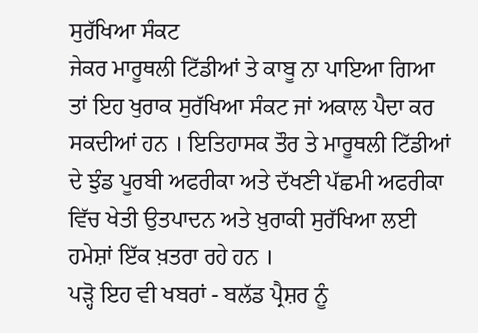ਸੁਰੱਖਿਆ ਸੰਕਟ
ਜੇਕਰ ਮਾਰੂਥਲੀ ਟਿੱਡੀਆਂ ਤੇ ਕਾਬੂ ਨਾ ਪਾਇਆ ਗਿਆ ਤਾਂ ਇਹ ਖੁਰਾਕ ਸੁਰੱਖਿਆ ਸੰਕਟ ਜਾਂ ਅਕਾਲ ਪੈਦਾ ਕਰ ਸਕਦੀਆਂ ਹਨ । ਇਤਿਹਾਸਕ ਤੌਰ ਤੇ ਮਾਰੂਥਲੀ ਟਿੱਡੀਆਂ ਦੇ ਝੁੰਡ ਪੂਰਬੀ ਅਫਰੀਕਾ ਅਤੇ ਦੱਖਣੀ ਪੱਛਮੀ ਅਫਰੀਕਾ ਵਿੱਚ ਖੇਤੀ ਉਤਪਾਦਨ ਅਤੇ ਖ਼ੁਰਾਕੀ ਸੁਰੱਖਿਆ ਲਈ ਹਮੇਸ਼ਾਂ ਇੱਕ ਖ਼ਤਰਾ ਰਹੇ ਹਨ ।
ਪੜ੍ਹੋ ਇਹ ਵੀ ਖਬਰਾਂ - ਬਲੱਡ ਪ੍ਰੈਸ਼ਰ ਨੂੰ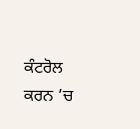ਕੰਟਰੋਲ ਕਰਨ ’ਚ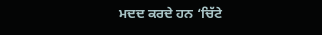ਮਦਦ ਕਰਦੇ ਹਨ ‘ਚਿੱਟੇ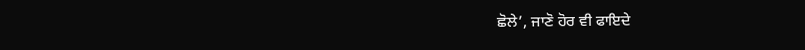ਛੋਲੇ’, ਜਾਣੋ ਹੋਰ ਵੀ ਫਾਇਦੇ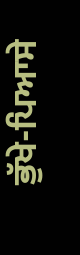ਭੁੱਖੇ-ਪਿਆਸੇ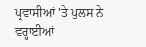ਪ੍ਰਵਾਸੀਆਂ 'ਤੇ ਪੁਲਸ ਨੇ ਵਰ੍ਹਾਈਆਂ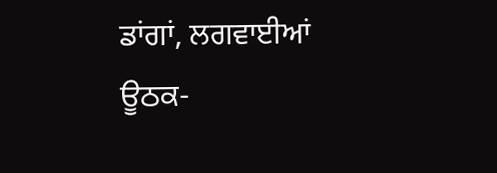ਡਾਂਗਾਂ, ਲਗਵਾਈਆਂ ਊਠਕ-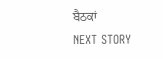ਬੈਠਕਾਂ
NEXT STORY